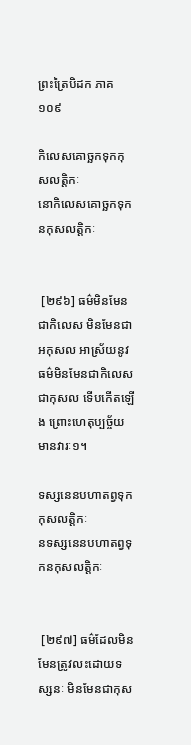ព្រះត្រៃបិដក ភាគ ១០៩

កិលេសគោច្ឆកទុកកុសលត្តិកៈ
នោកិលេសគោច្ឆកទុកនកុសលត្តិកៈ


 [២៩៦] ធម៌មិនមែនជាកិលេស មិនមែនជាអកុសល អាស្រ័យនូវធម៌មិនមែនជាកិលេស ជាកុសល ទើបកើតឡើង ព្រោះហេតុប្បច្ច័យ មានវារៈ១។

ទស្សនេនបហាតព្វទុកកុសលត្តិកៈ
នទស្សនេនបហាតព្វទុកនកុសលត្តិកៈ


 [២៩៧] ធម៌ដែលមិនមែនត្រូវលះដោយទស្សនៈ មិនមែនជាកុស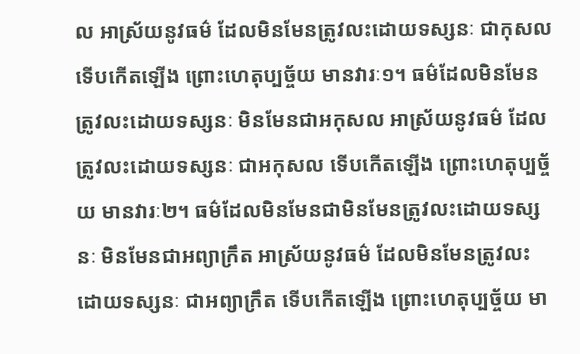ល អាស្រ័យនូវធម៌ ដែលមិនមែនត្រូវលះដោយទស្សនៈ ជាកុសល ទើបកើតឡើង ព្រោះហេតុប្បច្ច័យ មានវារៈ១។ ធម៌ដែលមិនមែនត្រូវលះដោយទស្សនៈ មិនមែនជាអកុសល អាស្រ័យនូវធម៌ ដែលត្រូវលះដោយទស្សនៈ ជាអកុសល ទើបកើតឡើង ព្រោះហេតុប្បច្ច័យ មានវារៈ២។ ធម៌ដែលមិនមែនជាមិនមែនត្រូវលះដោយទស្សនៈ មិនមែនជាអព្យាក្រឹត អាស្រ័យនូវធម៌ ដែលមិនមែនត្រូវលះដោយទស្សនៈ ជាអព្យាក្រឹត ទើបកើតឡើង ព្រោះហេតុប្បច្ច័យ មា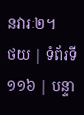នវារៈ២។
ថយ | ទំព័រទី ១១៦ | បន្ទា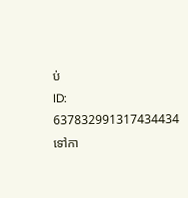ប់
ID: 637832991317434434
ទៅកា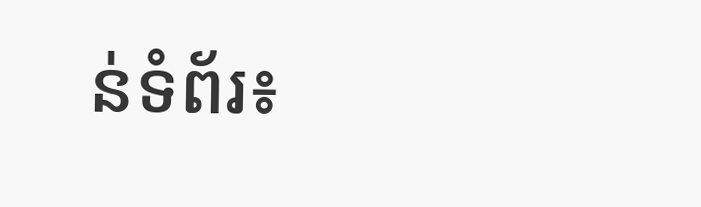ន់ទំព័រ៖